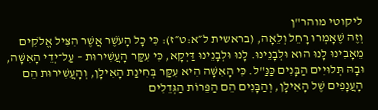ליקוטי מוהר"ן
וְזֶה שֶׁאָמְרוּ רָחֵל וְלֵאָה, (בראשית ל״א:ט״ז): כִּי כָל הָעֹשֶׁר אֲשֶׁר הִצִּיל אֱלֹקִים מֵאָבִינוּ לָנוּ הוּא וּלְבָנֵינוּ. לָנוּ וּלְבָנֵינוּ דַּיְקָא, כִּי עִקַּר הָעֲשִׁירוּת – עַל־יְדֵי הָאִשָּׁה, וּבָהּ תְּלוּיִים הַבָּנִים כַּנַּ"ל. כִּי הָאִשָּׁה הִיא עִקַּר בְּחִינַת הָאִילָן, וְהָעֲשִׁירוּת הֵם הָעֲנָפִים שֶׁל הָאִילָן, וְהַבָּנִים הֵם הַפֵּרוֹת הַגְּדֵלִים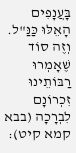בָּעֲנָפִים הָאֵלּוּ כַּנַּ"ל. וְזֶה סוֹד שֶׁאָמְרוּ רַבּוֹתֵינוּ זִכְרוֹנָם לִבְרָכָה (בבא קמא קיט):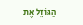הַגּוֹזֵל אֶת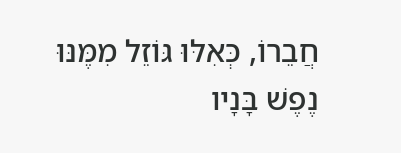חֲבֵרוֹ, כְּאִלּוּ גּוֹזֵל מִמֶּנּוּ נֶפֶשׁ בָּנָיו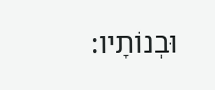וּבְנוֹתָיו: